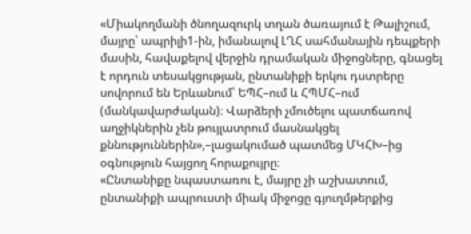«Միակողմանի ծնողազուրկ տղան ծառայում է Թալիշում, մայրը՝ ապրիլի1-ին, իմանալով ԼՂՀ սահմանային դեպքերի մասին, հավաքելով վերջին դրամական միջոցները, գնացել է որդուն տեսակցության, ընտանիքի երկու դստրերը սովորում են Երևանում՝ ԵՊՀ–ում և ՀՊՄՀ–ում (մանկավարժական)։ Վարձերի չմուծելու պատճառով աղջիկներին չեն թույլատրում մասնակցել քննություններին»,–լացակումած պատմեց ՄԿՀԽ–ից օգնություն հայցող հորաքույրը։
«Ընտանիքը նպաստառու է, մայրը չի աշխատում, ընտանիքի ապրուստի միակ միջոցը գյուղմթերքից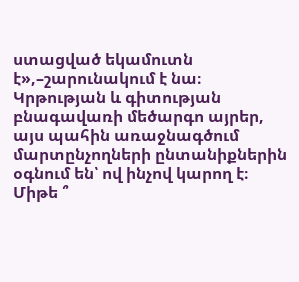ստացված եկամուտն է»,–շարունակում է նա։
Կրթության և գիտության բնագավառի մեծարգո այրեր, այս պահին առաջնագծում մարտընչողների ընտանիքներին օգնում են՝ ով ինչով կարող է։
Միթե ՞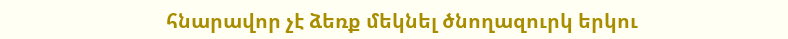հնարավոր չէ ձեռք մեկնել ծնողազուրկ երկու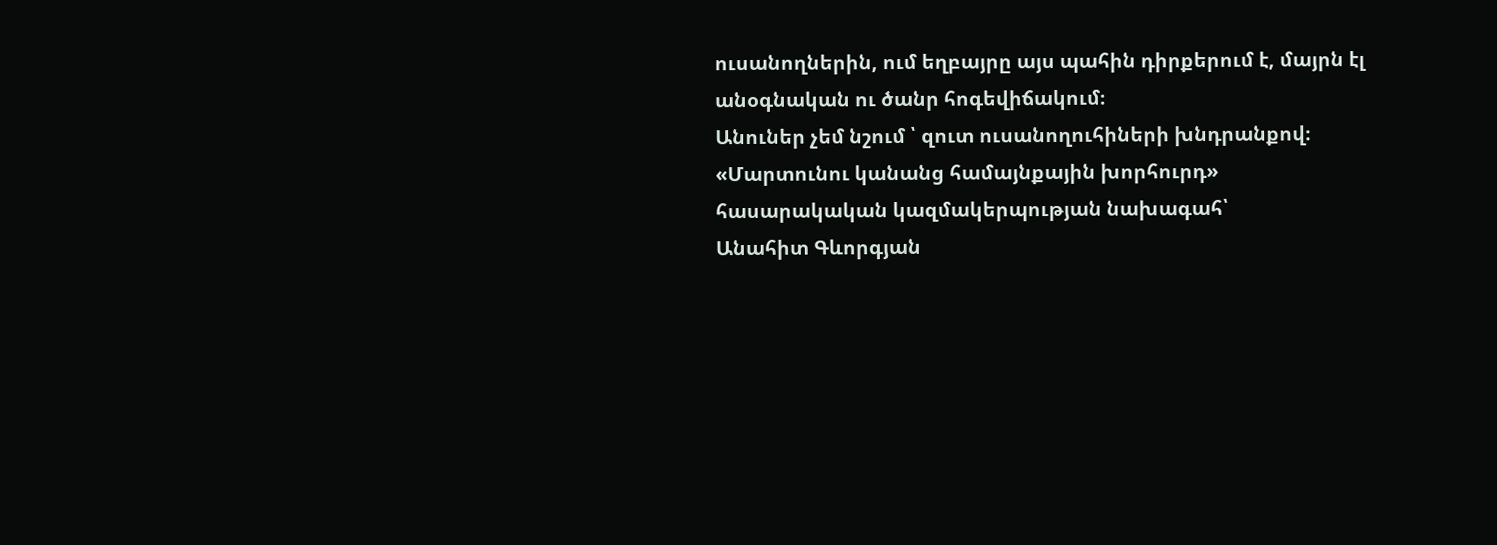ուսանողներին, ում եղբայրը այս պահին դիրքերում է, մայրն էլ անօգնական ու ծանր հոգեվիճակում։
Անուներ չեմ նշում ՝ զուտ ուսանողուհիների խնդրանքով։
«Մարտունու կանանց համայնքային խորհուրդ»
հասարակական կազմակերպության նախագահ՝
Անահիտ Գևորգյան